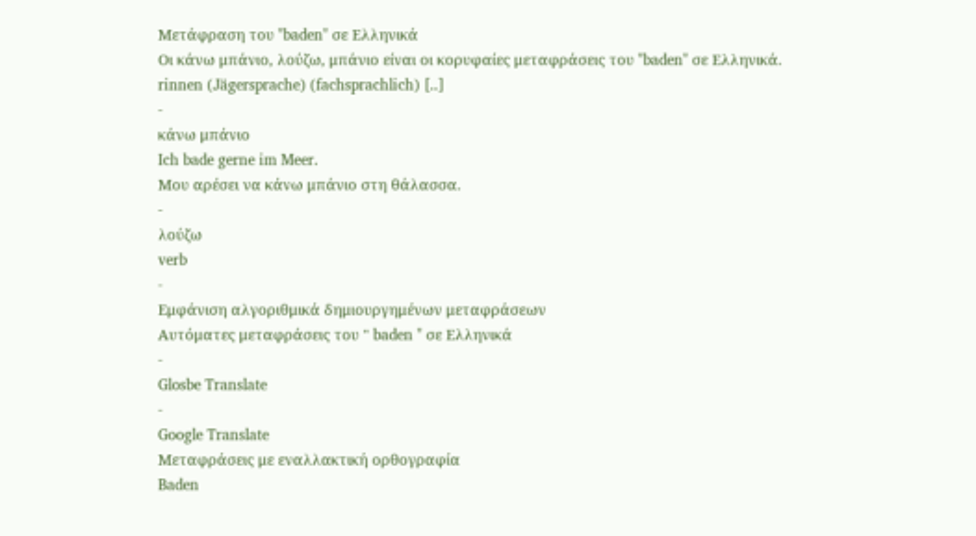Μετάφραση του "baden" σε Ελληνικά
Οι κάνω μπάνιο, λούζω, μπάνιο είναι οι κορυφαίες μεταφράσεις του "baden" σε Ελληνικά.
rinnen (Jägersprache) (fachsprachlich) [..]
-
κάνω μπάνιο
Ich bade gerne im Meer.
Μου αρέσει να κάνω μπάνιο στη θάλασσα.
-
λούζω
verb
-
Εμφάνιση αλγοριθμικά δημιουργημένων μεταφράσεων
Αυτόματες μεταφράσεις του " baden " σε Ελληνικά
-
Glosbe Translate
-
Google Translate
Μεταφράσεις με εναλλακτική ορθογραφία
Baden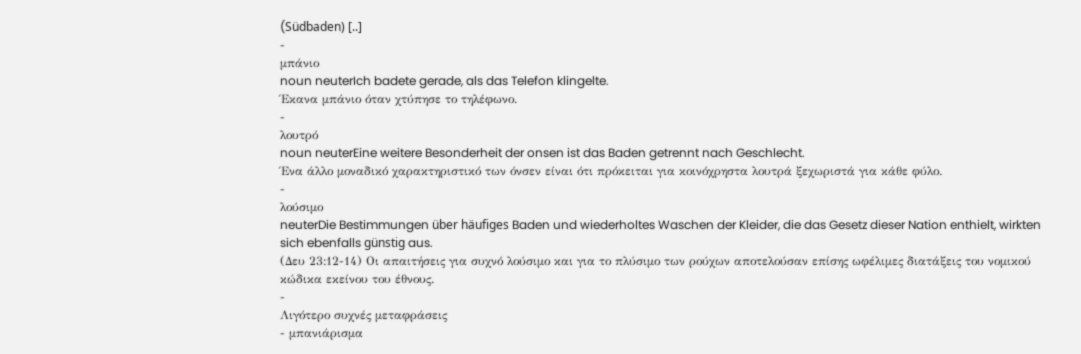(Südbaden) [..]
-
μπάνιο
noun neuterIch badete gerade, als das Telefon klingelte.
Έκανα μπάνιο όταν χτύπησε το τηλέφωνο.
-
λουτρό
noun neuterEine weitere Besonderheit der onsen ist das Baden getrennt nach Geschlecht.
Ένα άλλο μοναδικό χαρακτηριστικό των όνσεν είναι ότι πρόκειται για κοινόχρηστα λουτρά ξεχωριστά για κάθε φύλο.
-
λούσιμο
neuterDie Bestimmungen über häufiges Baden und wiederholtes Waschen der Kleider, die das Gesetz dieser Nation enthielt, wirkten sich ebenfalls günstig aus.
(Δευ 23:12-14) Οι απαιτήσεις για συχνό λούσιμο και για το πλύσιμο των ρούχων αποτελούσαν επίσης ωφέλιμες διατάξεις του νομικού κώδικα εκείνου του έθνους.
-
Λιγότερο συχνές μεταφράσεις
- μπανιάρισμα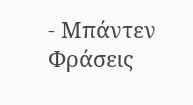- Μπάντεν
Φράσεις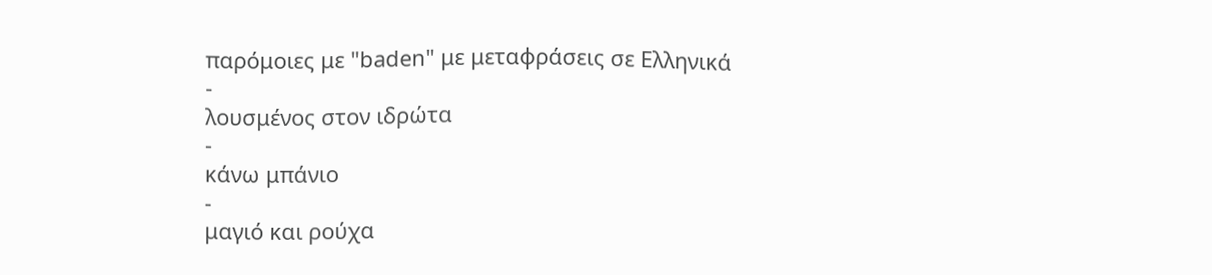παρόμοιες με "baden" με μεταφράσεις σε Ελληνικά
-
λουσμένος στον ιδρώτα
-
κάνω μπάνιο
-
μαγιό και ρούχα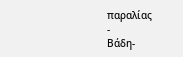παραλίας
-
Βάδη-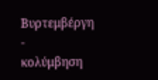Βυρτεμβέργη
-
κολύμβηση